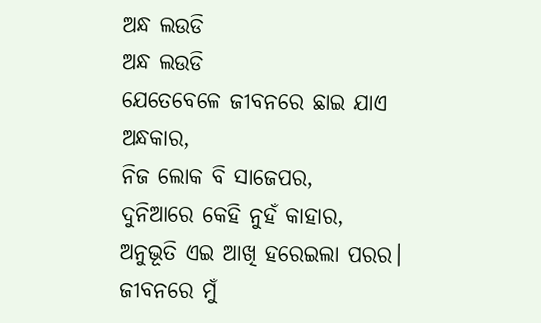ଅନ୍ଧ ଲଉଡି
ଅନ୍ଧ ଲଉଡି
ଯେତେବେଳେ ଜୀବନରେ ଛାଇ ଯାଏ ଅନ୍ଧକାର,
ନିଜ ଲୋକ ବି ସାଜେପର,
ଦୁନିଆରେ କେହି ନୁହଁ କାହାର,
ଅନୁଭୂତି ଏଇ ଆଖି ହରେଇଲା ପରର।
ଜୀବନରେ ମୁଁ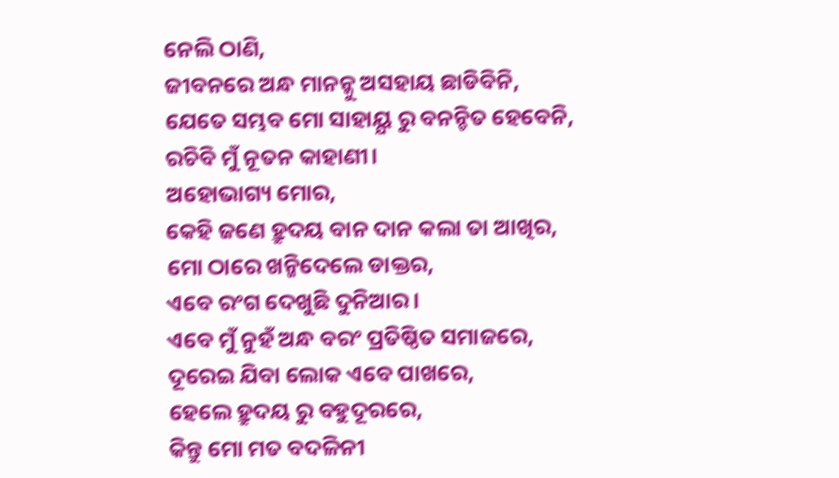ନେଲି ଠାଣି,
ଜୀବନରେ ଅନ୍ଧ ମାନନ୍କୁ ଅସହାୟ ଛାଡିବିନି,
ଯେତେ ସମ୍ଭବ ମୋ ସାହାୟ୍ଯ ରୁ ବନନ୍ଚିତ ହେବେନି,
ରଚିବି ମୁଁ ନୂତନ କାହାଣୀ।
ଅହୋଭାଗ୍ୟ ମୋର,
କେହି ଜଣେ ହ୍ରୁଦୟ ବାନ ଦାନ କଲା ତା ଆଖିର,
ମୋ ଠାରେ ଖନ୍ଜିଦେଲେ ଡାକ୍ତର,
ଏବେ ରଂଗ ଦେଖୁଛି ଦୁନିଆର।
ଏବେ ମୁଁ ନୁହଁ ଅନ୍ଧ ବରଂ ପ୍ରତିଷ୍ଠିତ ସମାଜରେ,
ଦୂରେଇ ଯିବା ଲୋକ ଏବେ ପାଖରେ,
ହେଲେ ହ୍ରୁଦୟ ରୁ ବହୁଦୂରରେ,
କିନ୍ତୁ ମୋ ମତ ବଦଳିନୀ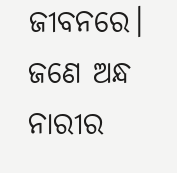ଜୀବନରେ।
ଜଣେ ଅନ୍ଧ ନାରୀର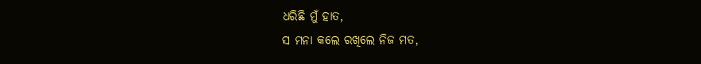ଧରିଛି ମୁଁ ହାତ,
ସ ମନା କଲେ ରଖିଲେ ନିଜ ମତ,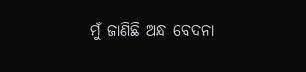ମୁଁ ଜାଣିଛି ଅନ୍ଧ ବେଦନା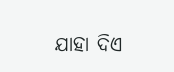ଯାହା ଦିଏ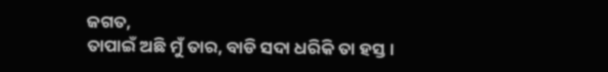ଜଗତ,
ତାପାଇଁ ଅଛି ମୁଁ ତାର, ବାଡି ସଦା ଧରିକି ତା ହସ୍ତ।